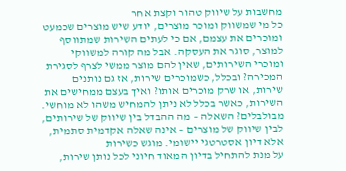מחשבות על שיווק טהור וקצת אחר
כל מי שמשווק ומוכר מוצרים, יודע שיש מוצרים שכמעט ומוכרים את עצמם, אם כי לעתים השירות שמתווסף למוצר, סוגר את העסקה. אבל מה קורה למשווקי ומוכרי השירותים, שאין להם מוצר ממשי לצרף לסגירת המכירה? ובכלל, כשמוכרים שירות, אז גם נותנים שירות, או שרק מוכרים אותו? ואיך בעצם ממחישים את השירות, כאשר בכלל לא ניתן להמחיש משהו לא מוחשי. מבולבלים? השאלה – מה ההבדל בין שיווק של שירותים, לבין שיווק של מוצרים – אינה שאלה אקדמית סתמית, אלא דיון אסטרטגי יישומי. מוגש כשירות
על מנת להתחיל בדיון המאוד חיוני לכל נותן שירות,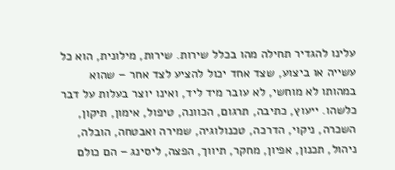עלינו להגדיר תחילה מהו בכלל שירות. שירות, מילונית, הוא כל עשייה או ביצוע, שצד אחד יכול להציע לצד אחר – שהוא במהותו לא מוחשי, לא עובר מיד ליד, ואינו יוצר בעלות על דבר כלשהו. ייעוץ, כתיבה, תרגום, הכוונה, טיפול, אימון, תיקון, השכרה, ניקוי, הדרכה, טכנולוגיה, שמירה ואבטחה, הובלה, ניהול, תכנון, אפיון, מחקר, תיווך, הפצה, ליסינג – הם כולם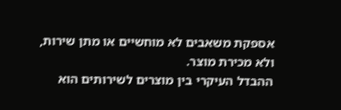אספקת משאבים לא מוחשיים או מתן שירות, ולא מכירת מוצר.
ההבדל העיקרי בין מוצרים לשירותים הוא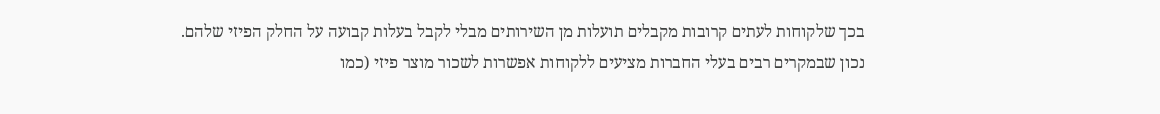בכך שלקוחות לעתים קרובות מקבלים תועלות מן השירותים מבלי לקבל בעלות קבועה על החלק הפיזי שלהם. נכון שבמקרים רבים בעלי החברות מציעים ללקוחות אפשרות לשכור מוצר פיזי (כמו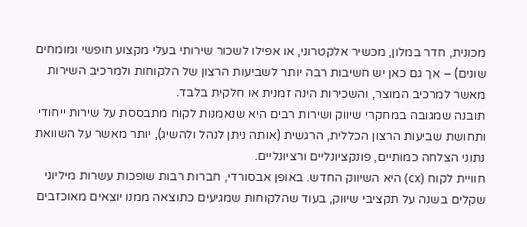מכונית, חדר במלון, מכשיר אלקטרוני, או אפילו לשכור שירותי בעלי מקצוע חופשי ומומחים שונים) – אך גם כאן יש חשיבות רבה יותר לשביעות הרצון של הלקוחות ולמרכיב השירות מאשר למרכיב המוצר, והשכירות הינה זמנית או חלקית בלבד.
תובנה שמגובה במחקרי שיווק ושירות רבים היא שנאמנות לקוח מתבססת על שירות ייחודי ותחושת שביעות הרצון הכללית, הרגשית (אותה ניתן לנהל ולהשיג), יותר מאשר על השוואת נתוני הצלחה כמותיים, פונקציונליים ורציונליים.
חוויית לקוח (cx) היא השיווק החדש. באופן אבסורדי, חברות רבות שופכות עשרות מיליוני שקלים בשנה על תקציבי שיווק, בעוד שהלקוחות שמגיעים כתוצאה ממנו יוצאים מאוכזבים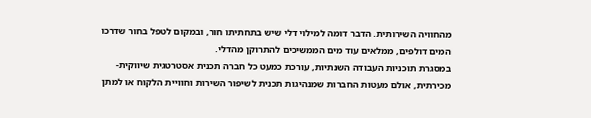מהחוויה השירותית. הדבר דומה למילוי דלי שיש בתחתיתו חור, ובמקום לטפל בחור שדרכו המים דולפים, ממלאים עוד מים הממשיכים להתרוקן מהדלי.
במסגרת תוכניות העבודה השנתיות, עורכת כמעט כל חברה תכנית אסטרטגית שיווקית-מכירתית, אולם מעטות החברות שמנהיגות תכנית לשיפור השירות וחוויית הלקוח או למתן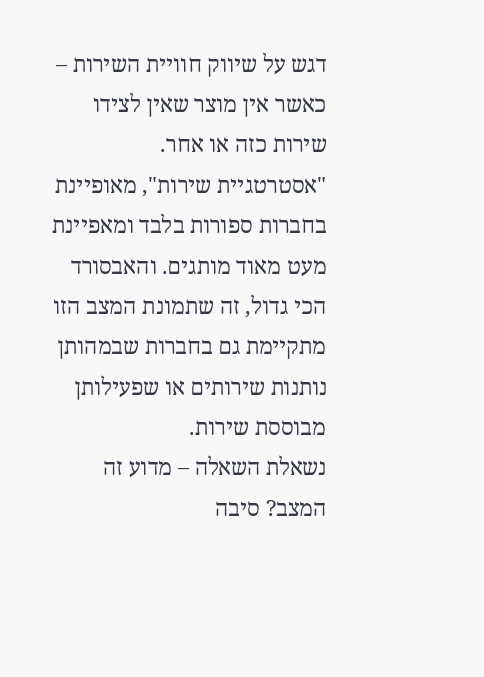דגש על שיווק חוויית השירות – כאשר אין מוצר שאין לצידו שירות כזה או אחר.
"אסטרטגיית שירות", מאופיינת בחברות ספורות בלבד ומאפיינת מעט מאוד מותגים. והאבסורד הכי גדול, זה שתמונת המצב הזו מתקיימת גם בחברות שבמהותן נותנות שירותים או שפעילותן מבוססת שירות.
נשאלת השאלה – מדוע זה המצב? סיבה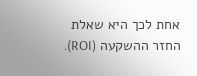אחת לכך היא שאלת החזר ההשקעה (ROI).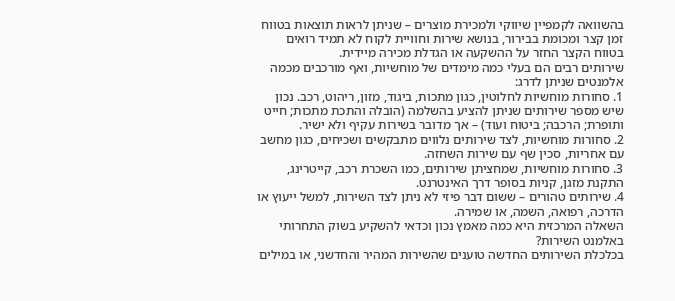בהשוואה לקמפיין שיווקי ולמכירת מוצרים – שניתן לראות תוצאות בטווח זמן קצר ומכומת בבירור, בנושא שירות וחוויית לקוח לא תמיד רואים בטווח הקצר החזר על ההשקעה או הגדלת מכירה מיידית.
שירותים רבים הם בעלי כמה מימדים של מוחשיות, ואף מורכבים מכמה אלמנטים שניתן לדרג:
1. סחורות מוחשיות לחלוטין, כגון מתכות, ביגוד, מזון, ריהוט, רכב. נכון שיש מספר שירותים שניתן להציע בהשלמה (הובלה והתכת מתכות; חייט ותופרת; הרכבה; ביטוח ועוד) – אך מדובר בשירות עקיף ולא ישיר.
2. סחורות מוחשיות, לצד שירותים נלווים מתבקשים ושכיחים, כגון מחשב עם אחריות, סכין שף עם שירות השחזה.
3. סחורות מוחשיות, שמחציתן שירותים, כמו השכרת רכב, קייטרינג, התקנת מזגן, קניות בסופר דרך האינטרנט.
4. שירותים טהורים – ששום דבר פיזי לא ניתן לצד השירות, למשל ייעוץ או הדרכה, רפואה, השמה, או שמירה.
השאלה המרכזית היא כמה מאמץ נכון וכדאי להשקיע בשוק התחרותי באלמנט השירות?
בכלכלת השירותים החדשה טוענים שהשירות המהיר והחדשני, או במילים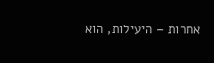אחרות – היעילות, הוא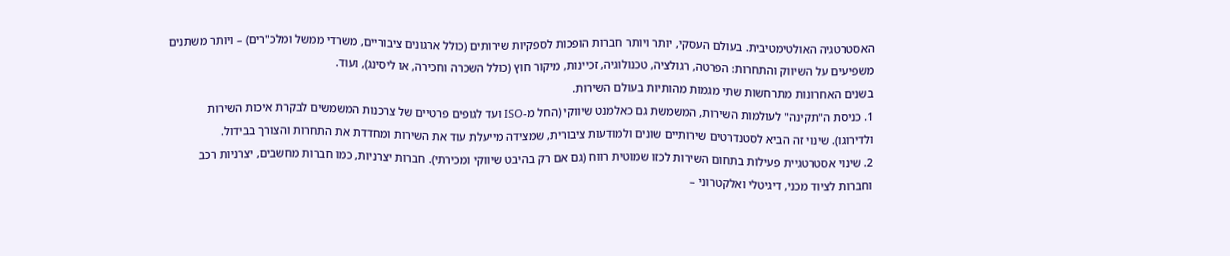האסטרטגיה האולטימטיבית. בעולם העסקי, יותר ויותר חברות הופכות לספקיות שירותים (כולל ארגונים ציבוריים, משרדי ממשל ומלכ"רים) – ויותר משתנים משפיעים על השיווק והתחרות: הפרטה, רגולציה, טכנולוגיה, זכיינות, מיקור חוץ (כולל השכרה וחכירה, או ליסינג), ועוד.
בשנים האחרונות מתרחשות שתי מגמות מהותיות בעולם השירות.
1. כניסת ה"תקינה" לעולמות השירות, המשמשת גם כאלמנט שיווקי (החל מ-ISO ועד לגופים פרטיים של צרכנות המשמשים לבקרת איכות השירות ולדירוגו). שינוי זה הביא לסטנדרטים שירותיים שונים ולמודעות ציבורית, שמצידה מייעלת עוד את השירות ומחדדת את התחרות והצורך בבידול.
2. שינוי אסטרטגיית פעילות בתחום השירות לכזו שמוטית רווח (גם אם רק בהיבט שיווקי ומכירתי). חברות יצרניות, כמו חברות מחשבים, יצרניות רכב וחברות לציוד מכני, דיגיטלי ואלקטרוני –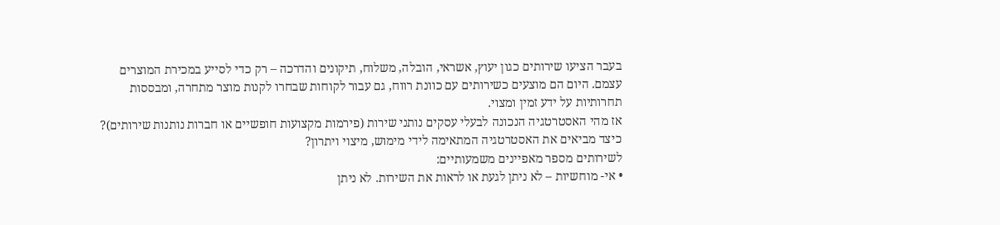בעבר הציעו שירותים כגון יעוץ, אשראי, הובלה, משלוח, תיקונים והדרכה – רק כדי לסייע במכירת המוצרים עצמם. היום הם מוצעים כשירותים עם כוונת רווח, גם עבור לקוחות שבחרו לקנות מוצר מתחרה, ומבססות תחרותיות על ידע זמין ומצוי.
אז מהי האסטרטגיה הנכונה לבעלי עסקים נותני שירות (פירמות מקצועות חופשיים או חברות נותנות שירותים)? כיצד מביאים את האסטרטגיה המתאימה לידי מימוש, מיצוי ויתרון?
לשירותים מספר מאפיינים משמעותיים:
• אי- מוחשיות – לא ניתן לגעת או לראות את השירות. לא ניתן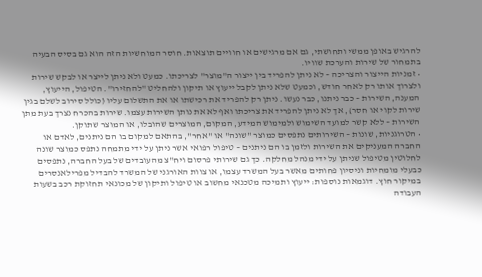להרגיש באופן ממשי ותחושתי, גם אם מרגישים או חוויים תוצאות. חוסר המוחשיות הזה הוא גם בסיס הבעיה בתמחור של שירות והערכת שוויו.
• זמניות הייצור והצריכה – לא ניתן להפריד בין ייצור ה"מוצר" לצריכתו. כמעט ולא ניתן לייצר או לבקש שירות ולצרוך אותו רק לאחר חודש, וכמעט שלא ניתן לקבל ייעוץ או תיקון ולהחליט "להחזירו". הטיפול, הייעוץ, המענה, השירות – כבר ניתנו, כבר נעשו. ניתן רק להפריד את רכישתו או את התשלום עליו (כולל סירוב לשלם בגין שירות לקוי או חסר), אך לא ניתן להפריד את צריכתו ואף לא את נותן השירות עצמו. שירות בהכרח נצרך בעת מתן השירות – ללא קשר למועד השימוש ולמימוש המידע, המקום, המוצרים שהובלו, או המוצר שתוקן.
• הטרוגניות, שונות – השירותים נתפסים כמוצר "שונה" או "אחר", בהתאם למקום בו הם ניתנים, לאדם או החברה המעניקים את השירות ולזמן בו הם ניתנים – טיפול רפואי אשר ניתן על ידי מתמחה נתפס כמוצר שונה לחלוטין מטיפול שניתן על ידי מנהל מחלקה. כך גם שירותי פרסום ויח"צ מהעובדים של בעל החברה, נתפסים כבעלי מומחיות וניסיון פחותים מאשר בעל המשרד עצמו, או צוות האורגני של המשרד להבדיל מפרילאנסרים במיקור חוץ. דוגמאות נוספות: ייעוץ ותמיכה מטכנאי מחשוב או טיפול ותיקון של מכונאי תחזוקת רכב בשעות העבודה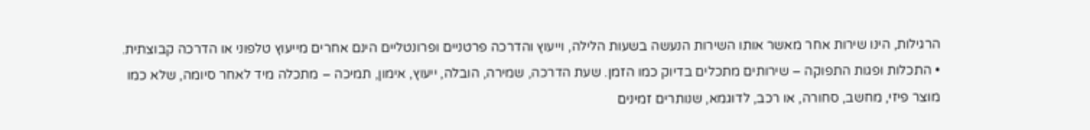הרגילות, הינו שירות אחר מאשר אותו השירות הנעשה בשעות הלילה, וייעוץ והדרכה פרטניים ופרונטליים הינם אחרים מייעוץ טלפוני או הדרכה קבוצתית.
• התכלות ופגות התפוקה – שירותים מתכלים בדיוק כמו הזמן. שעת הדרכה, שמירה, הובלה, ייעוץ, אימון, תמיכה – מתכלה מיד לאחר סיומה, שלא כמו מוצר פיזי, מחשב, סחורה, או רכב, לדוגמא, שנותרים זמינים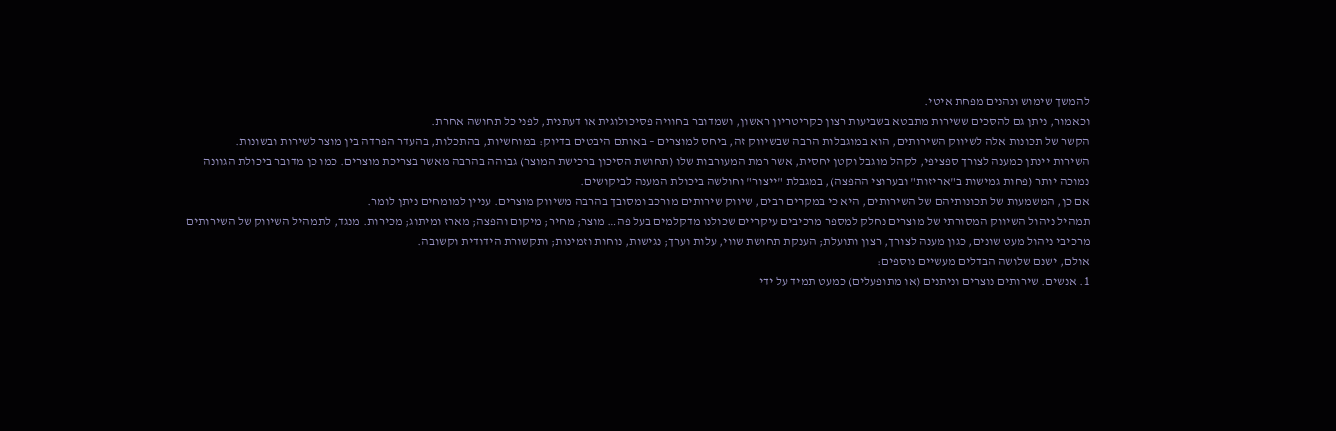להמשך שימוש ונהנים מפחת איטי.
וכאמור, ניתן גם להסכים ששירות מתבטא בשביעות רצון כקריטריון ראשון, ושמדובר בחוויה פסיכולוגית או דעתנית, לפני כל תחושה אחרת.
הקשר של תכונות אלה לשיווק השירותים, הוא במוגבלות הרבה שבשיווק זה, ביחס למוצרים – באותם היבטים בדיוק: במוחשיות, בהתכלות, בהעדר הפרדה בין מוצר לשירות ובשונות.
השירות יינתן כמענה לצורך ספציפי, לקהל מוגבל וקטן יחסית, אשר רמת המעורבות שלו (תחושת הסיכון ברכישת המוצר) גבוהה בהרבה מאשר בצריכת מוצרים. כמו כן מדובר ביכולת הגוונה נמוכה יותר (פחות גמישות ב"אריזות" ובערוצי ההפצה), במגבלת "ייצור" וחולשה ביכולת המענה לביקושים.
אם כן, המשמעות של תכונותיהם של השירותים, היא כי במקרים רבים, שיווק שירותים מורכב ומסובך בהרבה משיווק מוצרים. עניין למומחים ניתן לומר.
תמהיל ניהול השיווק המסורתי של מוצרים נחלק למספר מרכיבים עיקריים שכולנו מדקלמים בעל פה… מוצר; מחיר; מיקום והפצה; מארז ומיתוג; מכירות. מנגד, לתמהיל השיווק של השירותים מרכיבי ניהול מעט שונים, כגון מענה לצורך, רצון ותועלת; הענקת תחושת שווי, עלות וערך; נגישות, נוחות וזמינות; ותקשורת הידודית וקשובה.
אולם, ישנם שלושה הבדלים מעשיים נוספים:
1. אנשים. שירותים נוצרים וניתנים (או מתופעלים) כמעט תמיד על ידי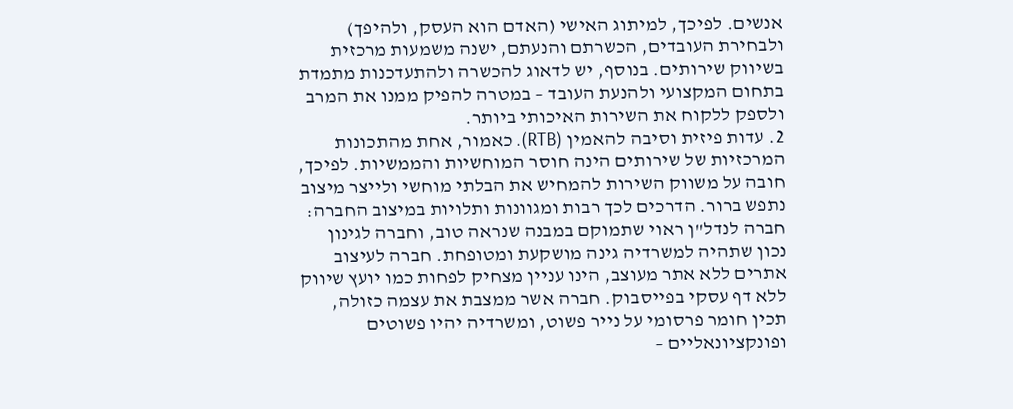אנשים. לפיכך, למיתוג האישי (האדם הוא העסק, ולהיפך) ולבחירת העובדים, הכשרתם והנעתם, ישנה משמעות מרכזית בשיווק שירותים. בנוסף, יש לדאוג להכשרה ולהתעדכנות מתמדת בתחום המקצועי ולהנעת העובד – במטרה להפיק ממנו את המרב ולספק ללקוח את השירות האיכותי ביותר.
2. עדות פיזית וסיבה להאמין (RTB). כאמור, אחת מהתכונות המרכזיות של שירותים הינה חוסר המוחשיות והממשיות. לפיכך, חובה על משווק השירות להמחיש את הבלתי מוחשי ולייצר מיצוב נתפש ברור. הדרכים לכך רבות ומגוונות ותלויות במיצוב החברה: חברה לנדל"ן ראוי שתמוקם במבנה שנראה טוב, וחברה לגינון נכון שתהיה למשרדיה גינה מושקעת ומטופחת. חברה לעיצוב אתרים ללא אתר מעוצב, הינו עניין מצחיק לפחות כמו יועץ שיווק ללא דף עסקי בפייסבוק. חברה אשר ממצבת את עצמה כזולה, תכין חומר פרסומי על נייר פשוט, ומשרדיה יהיו פשוטים ופונקציונאליים –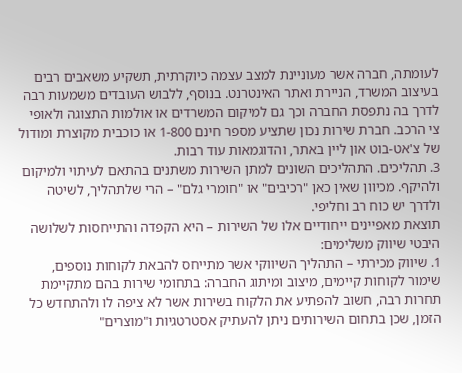לעומתה, חברה אשר מעוניינת למצב עצמה כיוקרתית, תשקיע משאבים רבים בעיצוב המשרד, הניירת ואתר האינטרנט. בנוסף, ללבוש העובדים משמעות רבה לדרך בה נתפסת החברה וכך גם למיקום המשרדים או אולמות התצוגה ולאופי צי הרכב. חברת שירות נכון שתציע מספר חינם 1-800 או כוכבית מקוצרת ומודול של צ'אט-בוט און ליין באתר, והדוגמאות עוד רבות.
3. תהליכים. התהליכים השונים למתן השירות משתנים בהתאם לעיתוי ולמיקום ולהיקף. מכיוון שאין כאן "רכיבים" או "חומרי גלם" – הרי שלתהליך, לשיטה ולדרך יש כוח רב וחליפי.
תוצאת מאפיינים ייחודיים אלו של השירות – היא הקפדה והתייחסות לשלושה היבטי שיווק משלימים:
1. שיווק מכירתי – התהליך השיווקי אשר מתייחס להבאת לקוחות נוספים, שימור לקוחות קיימים, מיצוב ומיתוג החברה: בתחומי שירות בהם מתקיימת תחרות רבה, חשוב להפתיע את הלקוח בשירות אשר לא ציפה לו ולהתחדש כל הזמן, שכן בתחום השירותים ניתן להעתיק אסטרטגיות ו"מוצרים"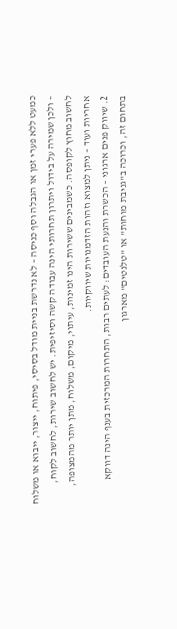כמעט ללא פערי זמן או הגבלה וסף כניסה – לא נדרשת בניית מודל בסיסי, פיתוח, ייצור, ייבוא או משלוח – ולכן שמירה על בידול ויתרון תחרותי הינה עבודה קשה וסיזיפית. יש לחשוב שירות, לחשוב לקוח, לחשוב מחוץ לקופסה. כשמבינים ששירות הינו זמינות, עיתוי, מיקום, משלוח, מתן יותר מהמצופה, אחריות ועוד – ניתן למצוא וזהות הזדמנויות שיווקיות.
2. שיווק פנים ארגוני – הכשרת והנעת העובדים: לעתים רבות, התחרות המרכזית בענף הינה דווקא בתחום זה, וכרוכה ב"גניבת מוחות" או "טלנטים" מארגון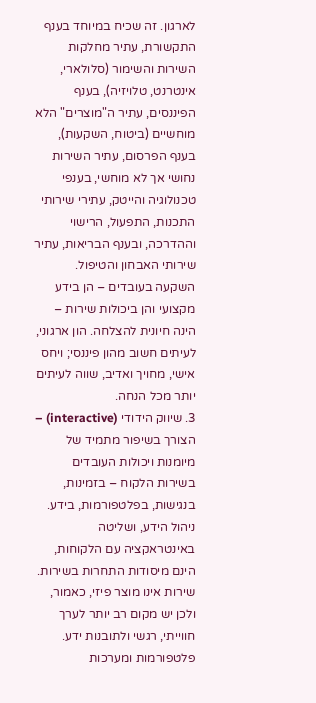לארגון. זה שכיח במיוחד בענף התקשורת, עתיר מחלקות השירות והשימור (סלולארי, אינטרנט, טלויזיה), בענף הפיננסים, עתיר ה"מוצרים" הלא מוחשיים (ביטוח, השקעות), בענף הפרסום, עתיר השירות נחושי אך לא מוחשי, בענפי טכנולוגיה והייטק, עתירי שירותי התכנות, התפעול, הרישוי וההדרכה, ובענף הבריאות, עתיר שירותי האבחון והטיפול. השקעה בעובדים – הן בידע מקצועי והן ביכולות שירות – הינה חיונית להצלחה. הון ארגוני, לעיתים חשוב מהון פיננסי; ויחס אישי, מחויך ואדיב, שווה לעיתים יותר מכל הנחה.
3. שיווק הידודי (interactive) – הצורך בשיפור מתמיד של מיומנות ויכולות העובדים בשירות הלקוח – בזמינות, בנגישות, בפלטפורמות, בידע. ניהול הידע, ושליטה באינטראקציה עם הלקוחות, הינם מיסודות התחרות בשירות. שירות אינו מוצר פיזי, כאמור, ולכן יש מקום רב יותר לערך חווייתי, רגשי ולתובנות ידע. פלטפורמות ומערכות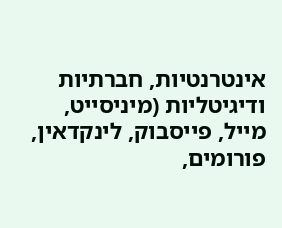אינטרנטיות, חברתיות ודיגיטליות (מיניסייט, מייל, פייסבוק, לינקדאין, פורומים,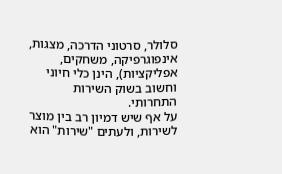סלולר, סרטוני הדרכה, מצגות, אינפוגרפיקה, משחקים, אפליקציות), הינן כלי חיוני וחשוב בשוק השירות התחרותי.
על אף שיש דמיון רב בין מוצר לשירות, ולעתים "שירות" הוא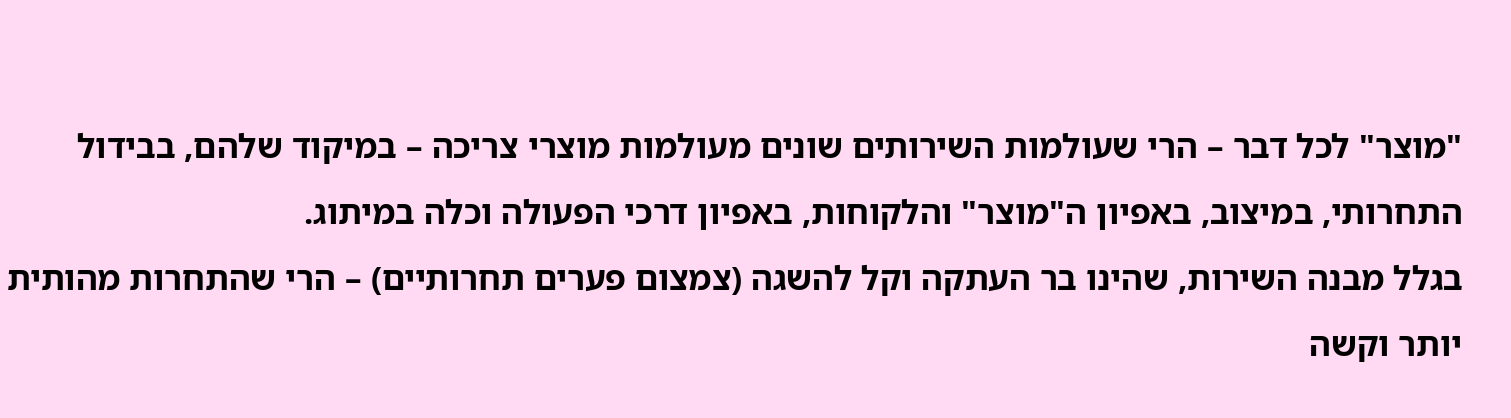"מוצר" לכל דבר – הרי שעולמות השירותים שונים מעולמות מוצרי צריכה – במיקוד שלהם, בבידול התחרותי, במיצוב, באפיון ה"מוצר" והלקוחות, באפיון דרכי הפעולה וכלה במיתוג.
בגלל מבנה השירות, שהינו בר העתקה וקל להשגה (צמצום פערים תחרותיים) – הרי שהתחרות מהותית יותר וקשה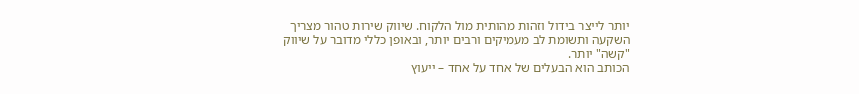יותר לייצר בידול וזהות מהותית מול הלקוח. שיווק שירות טהור מצריך השקעה ותשומת לב מעמיקים ורבים יותר, ובאופן כללי מדובר על שיווק "קשה" יותר.
הכותב הוא הבעלים של אחד על אחד – ייעוץ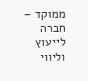ממוקד – חברה לייעוץ וליווי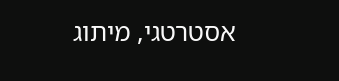אסטרטגי, מיתוג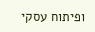ופיתוח עסקי